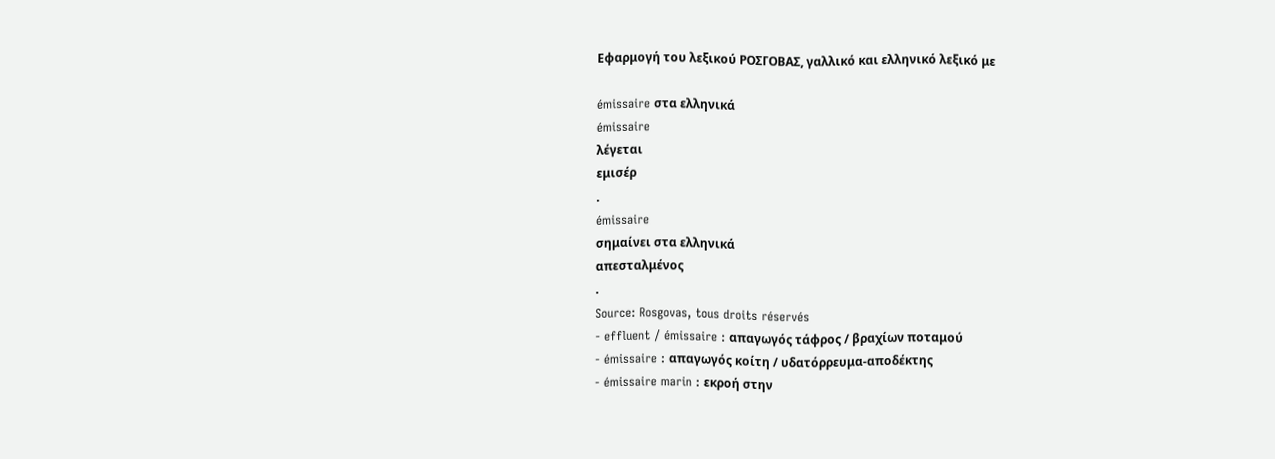Εφαρμογή του λεξικού ΡΟΣΓΟΒΑΣ, γαλλικό και ελληνικό λεξικό με

émissaire στα ελληνικά
émissaire
λέγεται
εμισέρ
.
émissaire
σημαίνει στα ελληνικά
απεσταλμένος
.
Source: Rosgovas, tous droits réservés
- effluent / émissaire : απαγωγός τάφρος / βραχίων ποταμού
- émissaire : απαγωγός κοίτη / υδατόρρευμα-αποδέκτης
- émissaire marin : εκροή στην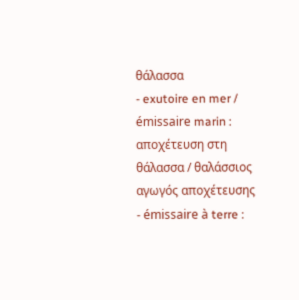θάλασσα
- exutoire en mer / émissaire marin : αποχέτευση στη θάλασσα / θαλάσσιος αγωγός αποχέτευσης
- émissaire à terre :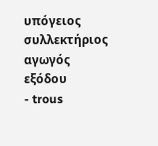υπόγειος συλλεκτήριος αγωγός εξόδου
- trous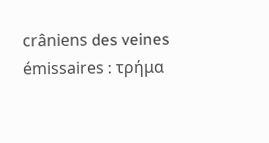crâniens des veines émissaires : τρήμα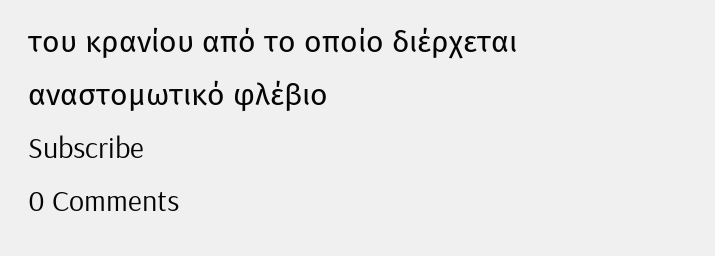του κρανίου από το οποίο διέρχεται αναστομωτικό φλέβιο
Subscribe
0 Comments